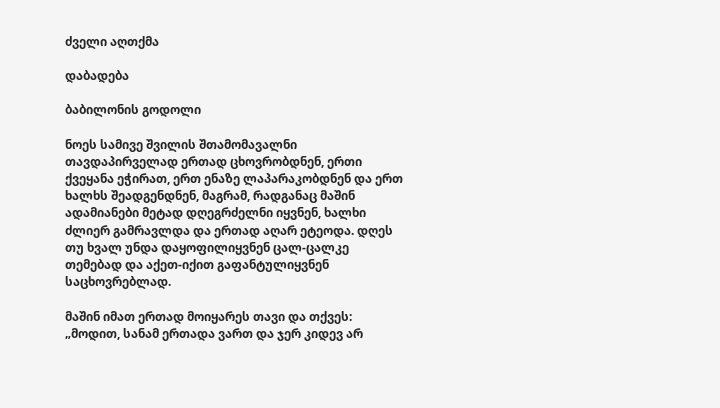ძველი აღთქმა

დაბადება

ბაბილონის გოდოლი

ნოეს სამივე შვილის შთამომავალნი თავდაპირველად ერთად ცხოვრობდნენ, ერთი ქვეყანა ეჭირათ, ერთ ენაზე ლაპარაკობდნენ და ერთ ხალხს შეადგენდნენ, მაგრამ, რადგანაც მაშინ ადამიანები მეტად დღეგრძელნი იყვნენ, ხალხი ძლიერ გამრავლდა და ერთად აღარ ეტეოდა. დღეს თუ ხვალ უნდა დაყოფილიყვნენ ცალ-ცალკე თემებად და აქეთ-იქით გაფანტულიყვნენ საცხოვრებლად.

მაშინ იმათ ერთად მოიყარეს თავი და თქვეს: „მოდით, სანამ ერთადა ვართ და ჯერ კიდევ არ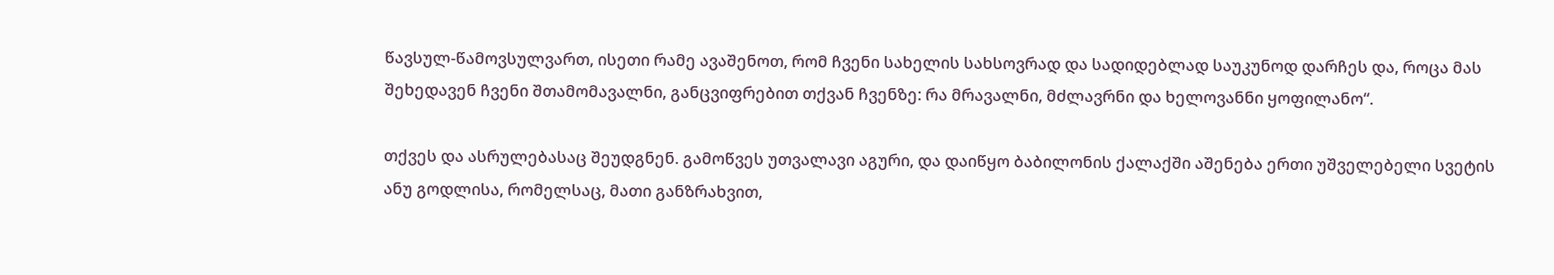წავსულ-წამოვსულვართ, ისეთი რამე ავაშენოთ, რომ ჩვენი სახელის სახსოვრად და სადიდებლად საუკუნოდ დარჩეს და, როცა მას შეხედავენ ჩვენი შთამომავალნი, განცვიფრებით თქვან ჩვენზე: რა მრავალნი, მძლავრნი და ხელოვანნი ყოფილანო“.

თქვეს და ასრულებასაც შეუდგნენ. გამოწვეს უთვალავი აგური, და დაიწყო ბაბილონის ქალაქში აშენება ერთი უშველებელი სვეტის ანუ გოდლისა, რომელსაც, მათი განზრახვით,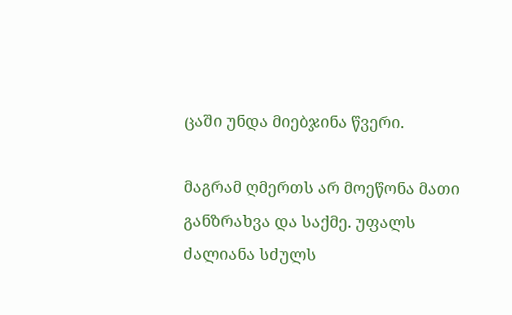ცაში უნდა მიებჯინა წვერი.

მაგრამ ღმერთს არ მოეწონა მათი განზრახვა და საქმე. უფალს ძალიანა სძულს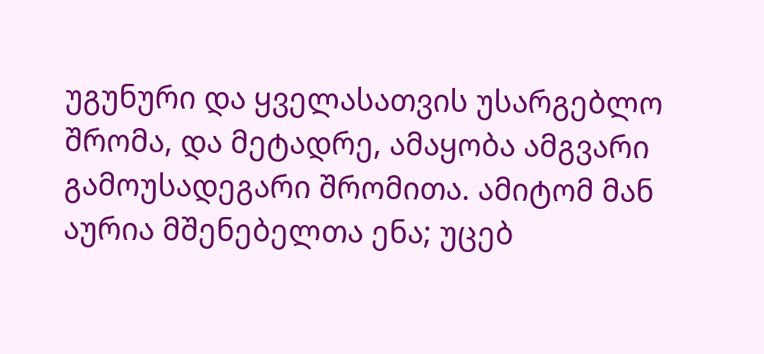უგუნური და ყველასათვის უსარგებლო შრომა, და მეტადრე, ამაყობა ამგვარი გამოუსადეგარი შრომითა. ამიტომ მან აურია მშენებელთა ენა; უცებ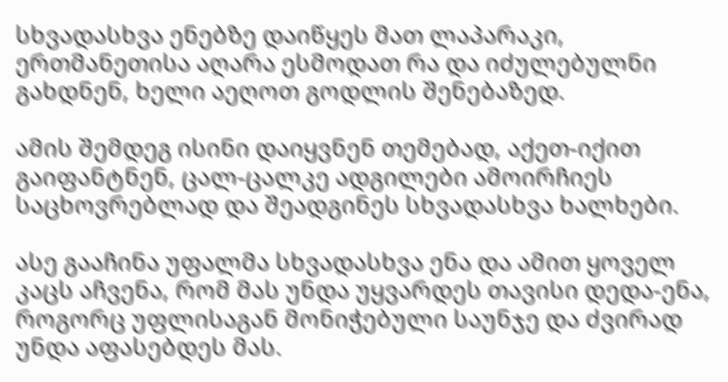სხვადასხვა ენებზე დაიწყეს მათ ლაპარაკი, ერთმანეთისა აღარა ესმოდათ რა და იძულებულნი გახდნენ, ხელი აეღოთ გოდლის შენებაზედ.

ამის შემდეგ ისინი დაიყვნენ თემებად, აქეთ-იქით გაიფანტნენ, ცალ-ცალკე ადგილები ამოირჩიეს საცხოვრებლად და შეადგინეს სხვადასხვა ხალხები.

ასე გააჩინა უფალმა სხვადასხვა ენა და ამით ყოველ კაცს აჩვენა, რომ მას უნდა უყვარდეს თავისი დედა-ენა, როგორც უფლისაგან მონიჭებული საუნჯე და ძვირად უნდა აფასებდეს მას.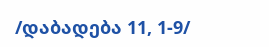/დაბადება 11, 1-9/